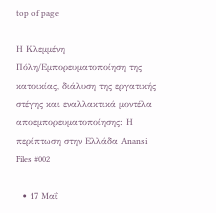top of page

Η Κλεμμένη Πόλη/Εμπορευματοποίηση της κατοικίας, διάλυση της εργατικής στέγης και εναλλακτικά μοντέλα αποεμπορευματοποίησης: Η περίπτωση στην Ελλάδα Anansi Files #002

  • 17 Μαΐ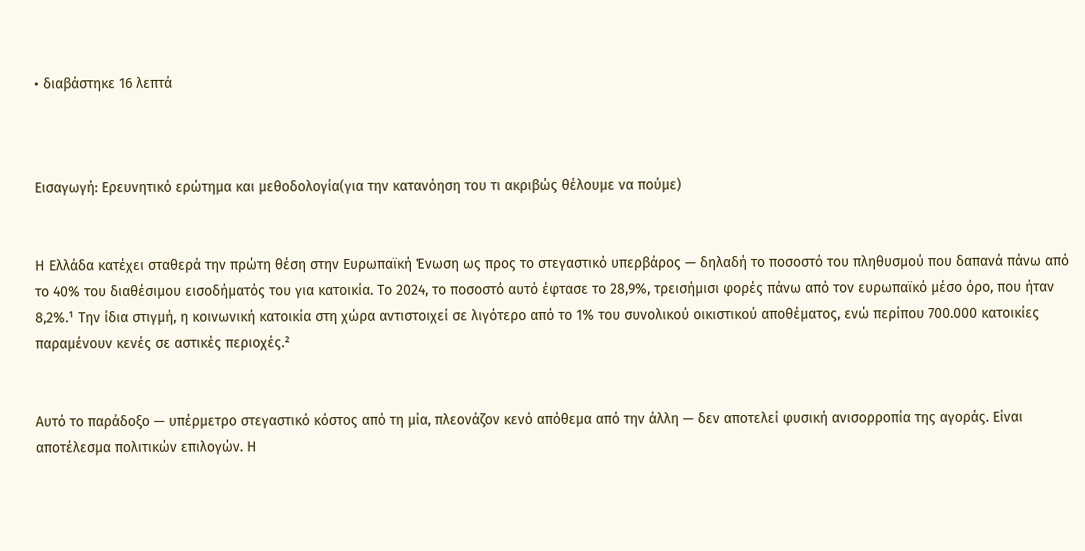• διαβάστηκε 16 λεπτά



Εισαγωγή: Ερευνητικό ερώτημα και μεθοδολογία(για την κατανόηση του τι ακριβώς θέλουμε να πούμε)


Η Ελλάδα κατέχει σταθερά την πρώτη θέση στην Ευρωπαϊκή Ένωση ως προς το στεγαστικό υπερβάρος — δηλαδή το ποσοστό του πληθυσμού που δαπανά πάνω από το 40% του διαθέσιμου εισοδήματός του για κατοικία. Το 2024, το ποσοστό αυτό έφτασε το 28,9%, τρεισήμισι φορές πάνω από τον ευρωπαϊκό μέσο όρο, που ήταν 8,2%.¹ Την ίδια στιγμή, η κοινωνική κατοικία στη χώρα αντιστοιχεί σε λιγότερο από το 1% του συνολικού οικιστικού αποθέματος, ενώ περίπου 700.000 κατοικίες παραμένουν κενές σε αστικές περιοχές.²


Αυτό το παράδοξο — υπέρμετρο στεγαστικό κόστος από τη μία, πλεονάζον κενό απόθεμα από την άλλη — δεν αποτελεί φυσική ανισορροπία της αγοράς. Είναι αποτέλεσμα πολιτικών επιλογών. Η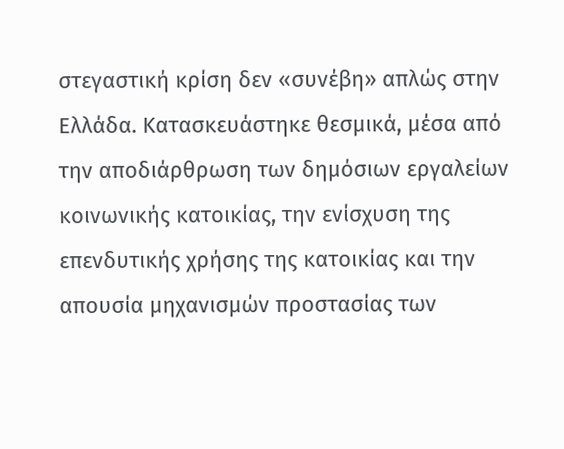στεγαστική κρίση δεν «συνέβη» απλώς στην Ελλάδα. Κατασκευάστηκε θεσμικά, μέσα από την αποδιάρθρωση των δημόσιων εργαλείων κοινωνικής κατοικίας, την ενίσχυση της επενδυτικής χρήσης της κατοικίας και την απουσία μηχανισμών προστασίας των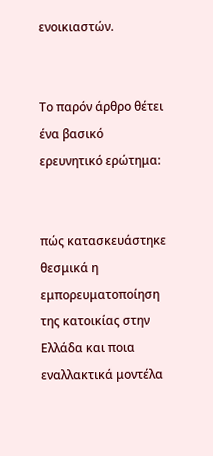ενοικιαστών.


Το παρόν άρθρο θέτει ένα βασικό ερευνητικό ερώτημα:


πώς κατασκευάστηκε θεσμικά η εμπορευματοποίηση της κατοικίας στην Ελλάδα και ποια εναλλακτικά μοντέλα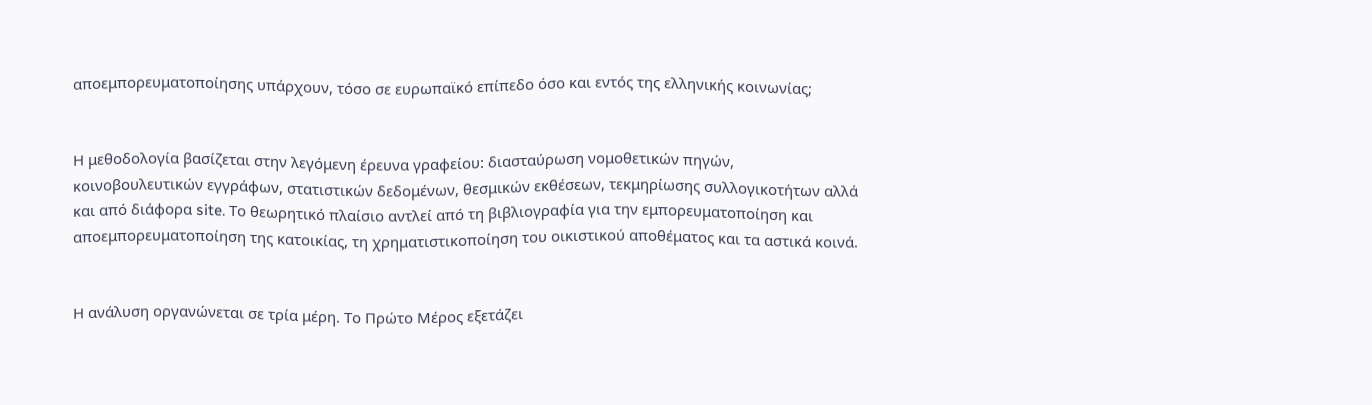αποεμπορευματοποίησης υπάρχουν, τόσο σε ευρωπαϊκό επίπεδο όσο και εντός της ελληνικής κοινωνίας;


Η μεθοδολογία βασίζεται στην λεγόμενη έρευνα γραφείου: διασταύρωση νομοθετικών πηγών, κοινοβουλευτικών εγγράφων, στατιστικών δεδομένων, θεσμικών εκθέσεων, τεκμηρίωσης συλλογικοτήτων αλλά και από διάφορα site. Το θεωρητικό πλαίσιο αντλεί από τη βιβλιογραφία για την εμπορευματοποίηση και αποεμπορευματοποίηση της κατοικίας, τη χρηματιστικοποίηση του οικιστικού αποθέματος και τα αστικά κοινά.


Η ανάλυση οργανώνεται σε τρία μέρη. Το Πρώτο Μέρος εξετάζει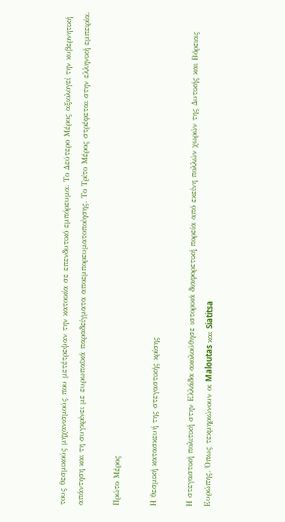τους θεσμικούς μηχανισμούς που μετέτρεψαν την κατοικία σε επενδυτικό εμπόρευμα. Το Δεύτερο Μέρος αξιολογεί την κυβερνητική απάντηση και τη συγκρίνει με ευρωπαϊκά παραδείγματα αποεμπορευματοποίησης. Το Τρίτο Μέρος στρέφεται στην ελληνική εμπειρία.

Πρώτο Μέρος

Η θεσμική κατασκευή της στεγαστικής κρίσης

Η στεγαστική πολιτική στην Ελλάδα ακολούθησε ιστορικά διαφορετική πορεία από εκείνη πολλών χωρών της Δυτικής και Βόρειας Ευρώπης. Όπως τεκμηριώνουν οι Maloutas και Siatitsa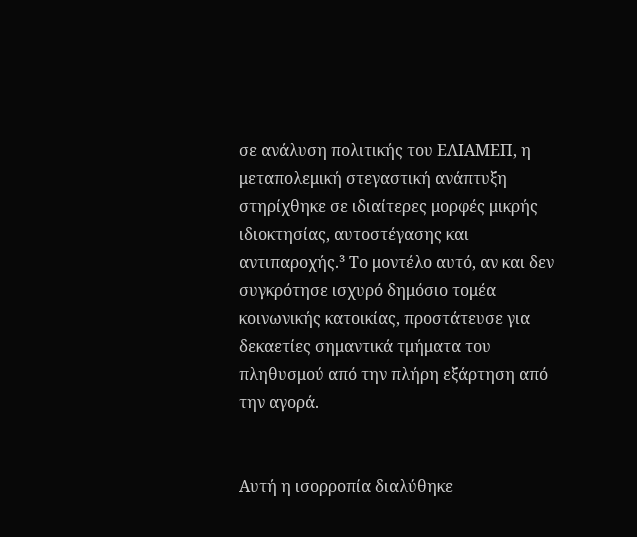σε ανάλυση πολιτικής του ΕΛΙΑΜΕΠ, η μεταπολεμική στεγαστική ανάπτυξη στηρίχθηκε σε ιδιαίτερες μορφές μικρής ιδιοκτησίας, αυτοστέγασης και αντιπαροχής.³ Το μοντέλο αυτό, αν και δεν συγκρότησε ισχυρό δημόσιο τομέα κοινωνικής κατοικίας, προστάτευσε για δεκαετίες σημαντικά τμήματα του πληθυσμού από την πλήρη εξάρτηση από την αγορά.


Αυτή η ισορροπία διαλύθηκε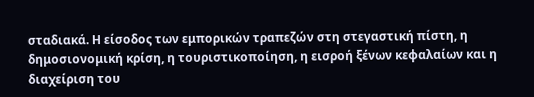σταδιακά. Η είσοδος των εμπορικών τραπεζών στη στεγαστική πίστη, η δημοσιονομική κρίση, η τουριστικοποίηση, η εισροή ξένων κεφαλαίων και η διαχείριση του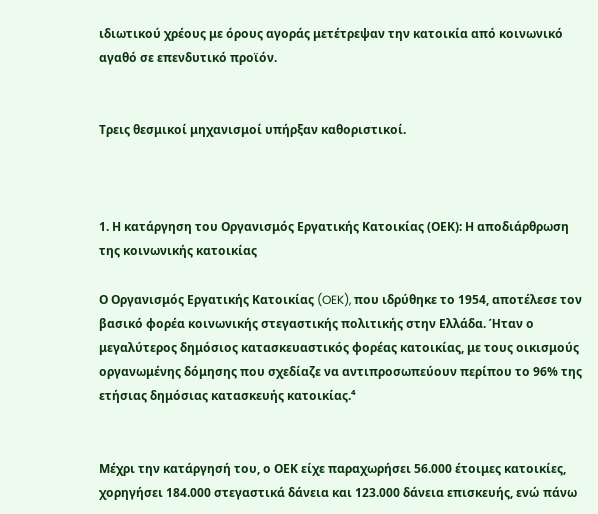ιδιωτικού χρέους με όρους αγοράς μετέτρεψαν την κατοικία από κοινωνικό αγαθό σε επενδυτικό προϊόν.


Τρεις θεσμικοί μηχανισμοί υπήρξαν καθοριστικοί.



1. Η κατάργηση του Οργανισμός Εργατικής Κατοικίας (ΟΕΚ): Η αποδιάρθρωση της κοινωνικής κατοικίας

Ο Οργανισμός Εργατικής Κατοικίας (OEK), που ιδρύθηκε το 1954, αποτέλεσε τον βασικό φορέα κοινωνικής στεγαστικής πολιτικής στην Ελλάδα. Ήταν ο μεγαλύτερος δημόσιος κατασκευαστικός φορέας κατοικίας, με τους οικισμούς οργανωμένης δόμησης που σχεδίαζε να αντιπροσωπεύουν περίπου το 96% της ετήσιας δημόσιας κατασκευής κατοικίας.⁴


Μέχρι την κατάργησή του, ο ΟΕΚ είχε παραχωρήσει 56.000 έτοιμες κατοικίες, χορηγήσει 184.000 στεγαστικά δάνεια και 123.000 δάνεια επισκευής, ενώ πάνω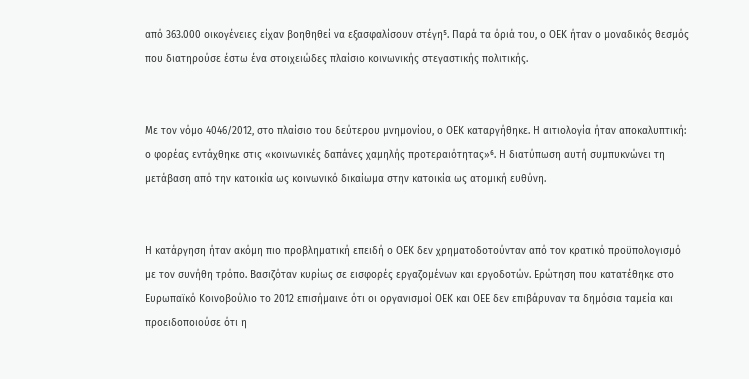από 363.000 οικογένειες είχαν βοηθηθεί να εξασφαλίσουν στέγη⁵. Παρά τα όριά του, ο ΟΕΚ ήταν ο μοναδικός θεσμός που διατηρούσε έστω ένα στοιχειώδες πλαίσιο κοινωνικής στεγαστικής πολιτικής.


Με τον νόμο 4046/2012, στο πλαίσιο του δεύτερου μνημονίου, ο ΟΕΚ καταργήθηκε. Η αιτιολογία ήταν αποκαλυπτική: ο φορέας εντάχθηκε στις «κοινωνικές δαπάνες χαμηλής προτεραιότητας»⁶. Η διατύπωση αυτή συμπυκνώνει τη μετάβαση από την κατοικία ως κοινωνικό δικαίωμα στην κατοικία ως ατομική ευθύνη.


Η κατάργηση ήταν ακόμη πιο προβληματική επειδή ο ΟΕΚ δεν χρηματοδοτούνταν από τον κρατικό προϋπολογισμό με τον συνήθη τρόπο. Βασιζόταν κυρίως σε εισφορές εργαζομένων και εργοδοτών. Ερώτηση που κατατέθηκε στο Ευρωπαϊκό Κοινοβούλιο το 2012 επισήμαινε ότι οι οργανισμοί ΟΕΚ και ΟΕΕ δεν επιβάρυναν τα δημόσια ταμεία και προειδοποιούσε ότι η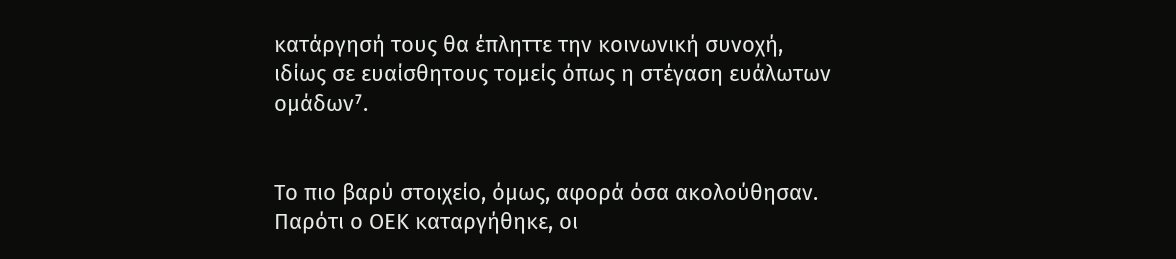κατάργησή τους θα έπληττε την κοινωνική συνοχή, ιδίως σε ευαίσθητους τομείς όπως η στέγαση ευάλωτων ομάδων⁷.


Το πιο βαρύ στοιχείο, όμως, αφορά όσα ακολούθησαν. Παρότι ο ΟΕΚ καταργήθηκε, οι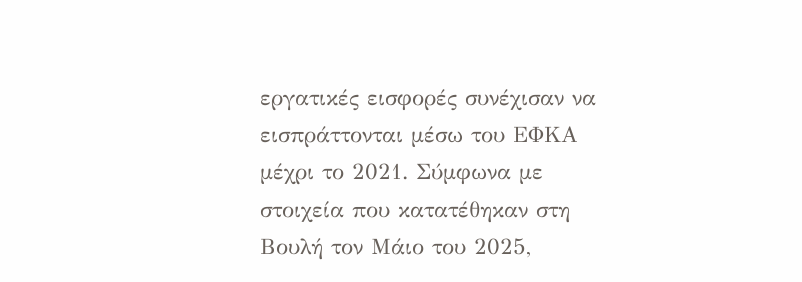εργατικές εισφορές συνέχισαν να εισπράττονται μέσω του ΕΦΚΑ μέχρι το 2021. Σύμφωνα με στοιχεία που κατατέθηκαν στη Βουλή τον Μάιο του 2025,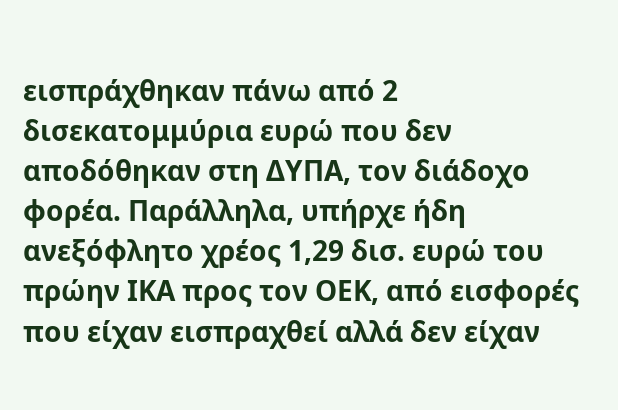εισπράχθηκαν πάνω από 2 δισεκατομμύρια ευρώ που δεν αποδόθηκαν στη ΔΥΠΑ, τον διάδοχο φορέα. Παράλληλα, υπήρχε ήδη ανεξόφλητο χρέος 1,29 δισ. ευρώ του πρώην ΙΚΑ προς τον ΟΕΚ, από εισφορές που είχαν εισπραχθεί αλλά δεν είχαν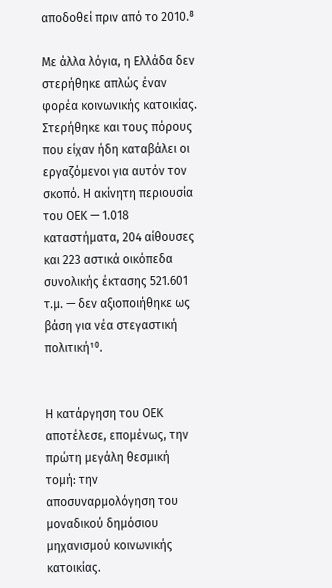αποδοθεί πριν από το 2010.⁸

Με άλλα λόγια, η Ελλάδα δεν στερήθηκε απλώς έναν φορέα κοινωνικής κατοικίας. Στερήθηκε και τους πόρους που είχαν ήδη καταβάλει οι εργαζόμενοι για αυτόν τον σκοπό. Η ακίνητη περιουσία του ΟΕΚ — 1.018 καταστήματα, 204 αίθουσες και 223 αστικά οικόπεδα συνολικής έκτασης 521.601 τ.μ. — δεν αξιοποιήθηκε ως βάση για νέα στεγαστική πολιτική¹⁰.


Η κατάργηση του ΟΕΚ αποτέλεσε, επομένως, την πρώτη μεγάλη θεσμική τομή: την αποσυναρμολόγηση του μοναδικού δημόσιου μηχανισμού κοινωνικής κατοικίας.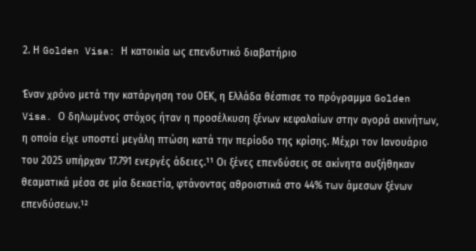2. Η Golden Visa: Η κατοικία ως επενδυτικό διαβατήριο

Έναν χρόνο μετά την κατάργηση του ΟΕΚ, η Ελλάδα θέσπισε το πρόγραμμα Golden Visa. Ο δηλωμένος στόχος ήταν η προσέλκυση ξένων κεφαλαίων στην αγορά ακινήτων, η οποία είχε υποστεί μεγάλη πτώση κατά την περίοδο της κρίσης. Μέχρι τον Ιανουάριο του 2025 υπήρχαν 17.791 ενεργές άδειες.¹¹ Οι ξένες επενδύσεις σε ακίνητα αυξήθηκαν θεαματικά μέσα σε μία δεκαετία, φτάνοντας αθροιστικά στο 44% των άμεσων ξένων επενδύσεων.¹²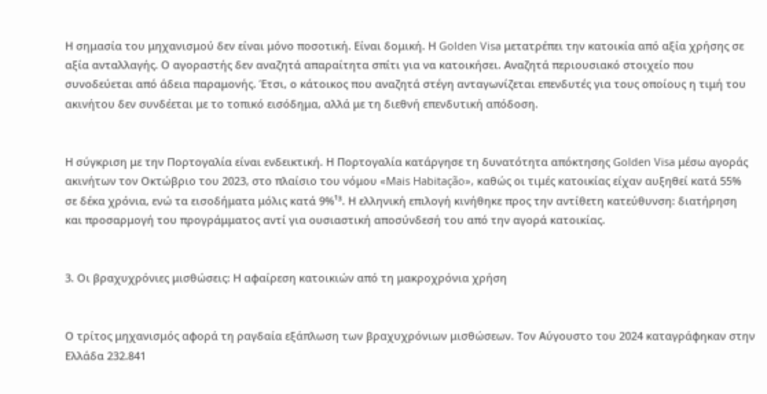Η σημασία του μηχανισμού δεν είναι μόνο ποσοτική. Είναι δομική. Η Golden Visa μετατρέπει την κατοικία από αξία χρήσης σε αξία ανταλλαγής. Ο αγοραστής δεν αναζητά απαραίτητα σπίτι για να κατοικήσει. Αναζητά περιουσιακό στοιχείο που συνοδεύεται από άδεια παραμονής. Έτσι, ο κάτοικος που αναζητά στέγη ανταγωνίζεται επενδυτές για τους οποίους η τιμή του ακινήτου δεν συνδέεται με το τοπικό εισόδημα, αλλά με τη διεθνή επενδυτική απόδοση.


Η σύγκριση με την Πορτογαλία είναι ενδεικτική. Η Πορτογαλία κατάργησε τη δυνατότητα απόκτησης Golden Visa μέσω αγοράς ακινήτων τον Οκτώβριο του 2023, στο πλαίσιο του νόμου «Mais Habitação», καθώς οι τιμές κατοικίας είχαν αυξηθεί κατά 55% σε δέκα χρόνια, ενώ τα εισοδήματα μόλις κατά 9%¹³. Η ελληνική επιλογή κινήθηκε προς την αντίθετη κατεύθυνση: διατήρηση και προσαρμογή του προγράμματος αντί για ουσιαστική αποσύνδεσή του από την αγορά κατοικίας.


3. Οι βραχυχρόνιες μισθώσεις: Η αφαίρεση κατοικιών από τη μακροχρόνια χρήση


Ο τρίτος μηχανισμός αφορά τη ραγδαία εξάπλωση των βραχυχρόνιων μισθώσεων. Τον Αύγουστο του 2024 καταγράφηκαν στην Ελλάδα 232.841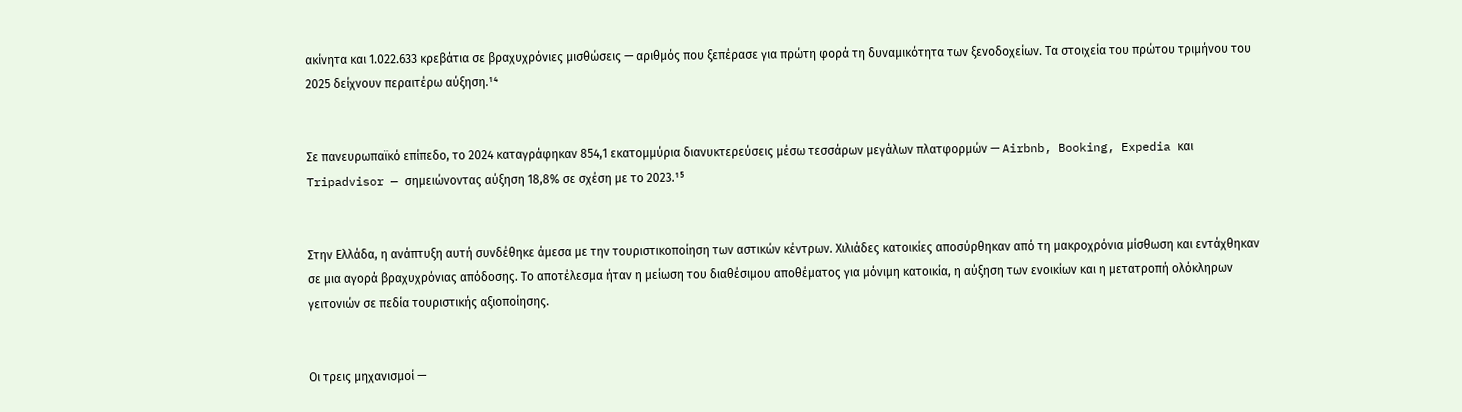ακίνητα και 1.022.633 κρεβάτια σε βραχυχρόνιες μισθώσεις — αριθμός που ξεπέρασε για πρώτη φορά τη δυναμικότητα των ξενοδοχείων. Τα στοιχεία του πρώτου τριμήνου του 2025 δείχνουν περαιτέρω αύξηση.¹⁴


Σε πανευρωπαϊκό επίπεδο, το 2024 καταγράφηκαν 854,1 εκατομμύρια διανυκτερεύσεις μέσω τεσσάρων μεγάλων πλατφορμών — Airbnb, Booking, Expedia και Tripadvisor — σημειώνοντας αύξηση 18,8% σε σχέση με το 2023.¹⁵


Στην Ελλάδα, η ανάπτυξη αυτή συνδέθηκε άμεσα με την τουριστικοποίηση των αστικών κέντρων. Χιλιάδες κατοικίες αποσύρθηκαν από τη μακροχρόνια μίσθωση και εντάχθηκαν σε μια αγορά βραχυχρόνιας απόδοσης. Το αποτέλεσμα ήταν η μείωση του διαθέσιμου αποθέματος για μόνιμη κατοικία, η αύξηση των ενοικίων και η μετατροπή ολόκληρων γειτονιών σε πεδία τουριστικής αξιοποίησης.


Οι τρεις μηχανισμοί —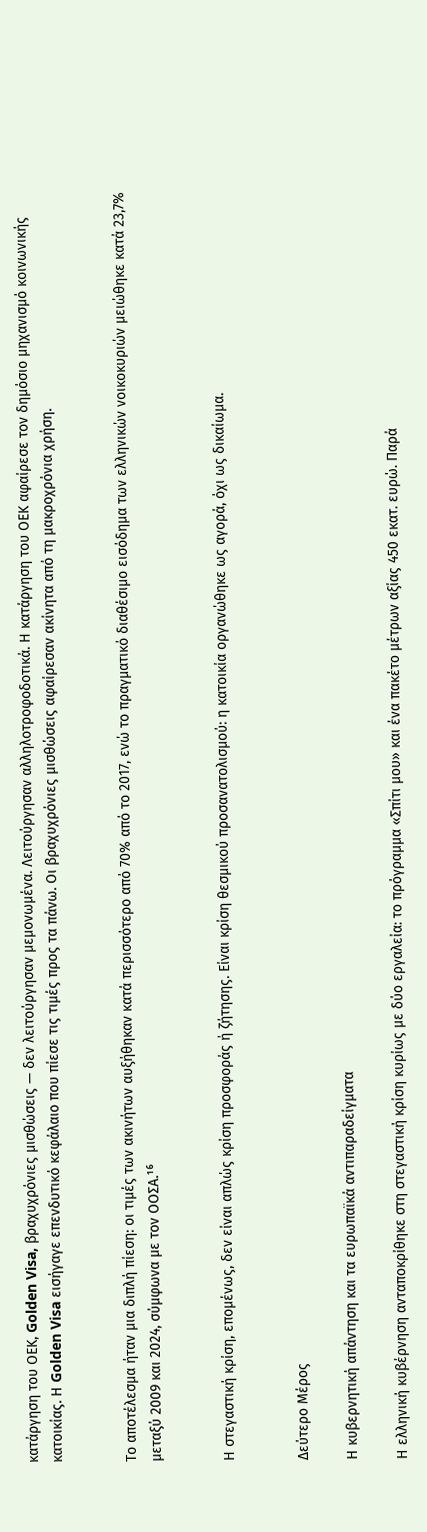κατάργηση του ΟΕΚ, Golden Visa, βραχυχρόνιες μισθώσεις — δεν λειτούργησαν μεμονωμένα. Λειτούργησαν αλληλοτροφοδοτικά. Η κατάργηση του ΟΕΚ αφαίρεσε τον δημόσιο μηχανισμό κοινωνικής κατοικίας. Η Golden Visa εισήγαγε επενδυτικό κεφάλαιο που πίεσε τις τιμές προς τα πάνω. Οι βραχυχρόνιες μισθώσεις αφαίρεσαν ακίνητα από τη μακροχρόνια χρήση.


Το αποτέλεσμα ήταν μια διπλή πίεση: οι τιμές των ακινήτων αυξήθηκαν κατά περισσότερο από 70% από το 2017, ενώ το πραγματικό διαθέσιμο εισόδημα των ελληνικών νοικοκυριών μειώθηκε κατά 23,7% μεταξύ 2009 και 2024, σύμφωνα με τον ΟΟΣΑ.¹⁶


Η στεγαστική κρίση, επομένως, δεν είναι απλώς κρίση προσφοράς ή ζήτησης. Είναι κρίση θεσμικού προσανατολισμού: η κατοικία οργανώθηκε ως αγορά, όχι ως δικαίωμα.


Δεύτερο Μέρος

Η κυβερνητική απάντηση και τα ευρωπαϊκά αντιπαραδείγματα

Η ελληνική κυβέρνηση ανταποκρίθηκε στη στεγαστική κρίση κυρίως με δύο εργαλεία: το πρόγραμμα «Σπίτι μου» και ένα πακέτο μέτρων αξίας 450 εκατ. ευρώ. Παρά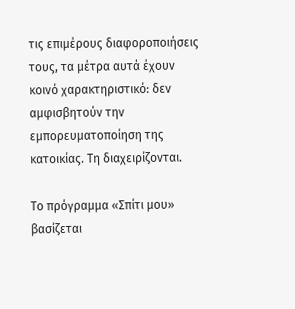τις επιμέρους διαφοροποιήσεις τους, τα μέτρα αυτά έχουν κοινό χαρακτηριστικό: δεν αμφισβητούν την εμπορευματοποίηση της κατοικίας. Τη διαχειρίζονται.

Το πρόγραμμα «Σπίτι μου» βασίζεται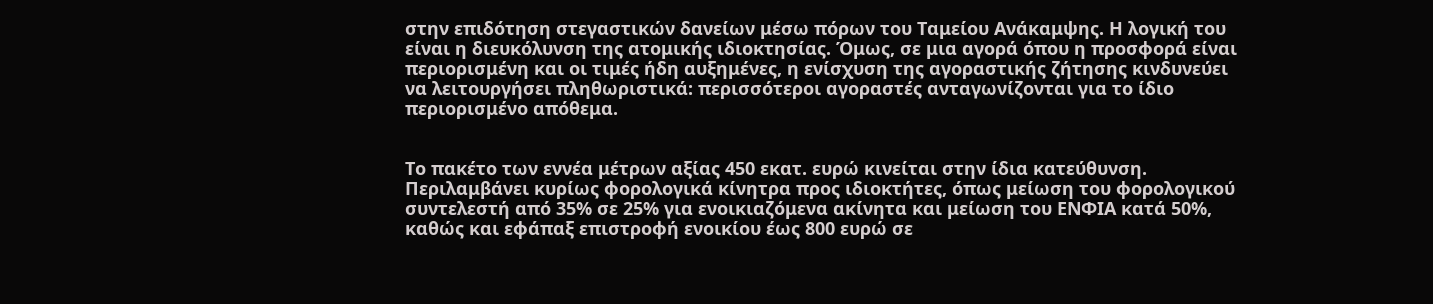στην επιδότηση στεγαστικών δανείων μέσω πόρων του Ταμείου Ανάκαμψης. Η λογική του είναι η διευκόλυνση της ατομικής ιδιοκτησίας. Όμως, σε μια αγορά όπου η προσφορά είναι περιορισμένη και οι τιμές ήδη αυξημένες, η ενίσχυση της αγοραστικής ζήτησης κινδυνεύει να λειτουργήσει πληθωριστικά: περισσότεροι αγοραστές ανταγωνίζονται για το ίδιο περιορισμένο απόθεμα.


Το πακέτο των εννέα μέτρων αξίας 450 εκατ. ευρώ κινείται στην ίδια κατεύθυνση. Περιλαμβάνει κυρίως φορολογικά κίνητρα προς ιδιοκτήτες, όπως μείωση του φορολογικού συντελεστή από 35% σε 25% για ενοικιαζόμενα ακίνητα και μείωση του ΕΝΦΙΑ κατά 50%, καθώς και εφάπαξ επιστροφή ενοικίου έως 800 ευρώ σε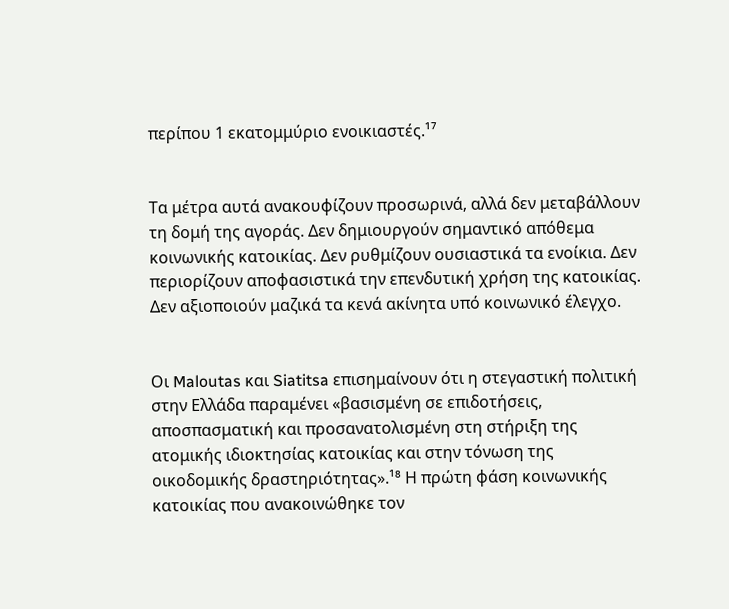περίπου 1 εκατομμύριο ενοικιαστές.¹⁷


Τα μέτρα αυτά ανακουφίζουν προσωρινά, αλλά δεν μεταβάλλουν τη δομή της αγοράς. Δεν δημιουργούν σημαντικό απόθεμα κοινωνικής κατοικίας. Δεν ρυθμίζουν ουσιαστικά τα ενοίκια. Δεν περιορίζουν αποφασιστικά την επενδυτική χρήση της κατοικίας. Δεν αξιοποιούν μαζικά τα κενά ακίνητα υπό κοινωνικό έλεγχο.


Οι Maloutas και Siatitsa επισημαίνουν ότι η στεγαστική πολιτική στην Ελλάδα παραμένει «βασισμένη σε επιδοτήσεις, αποσπασματική και προσανατολισμένη στη στήριξη της ατομικής ιδιοκτησίας κατοικίας και στην τόνωση της οικοδομικής δραστηριότητας».¹⁸ Η πρώτη φάση κοινωνικής κατοικίας που ανακοινώθηκε τον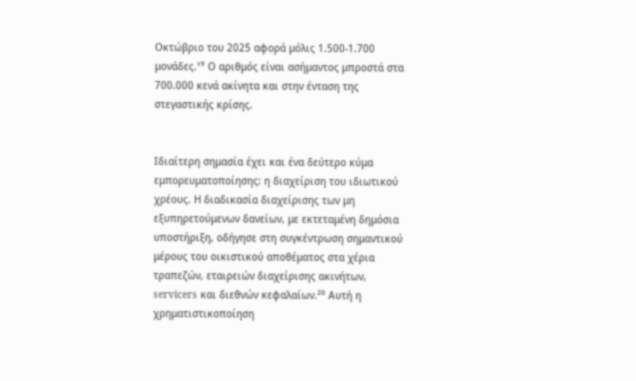Οκτώβριο του 2025 αφορά μόλις 1.500-1.700 μονάδες.¹⁹ Ο αριθμός είναι ασήμαντος μπροστά στα 700.000 κενά ακίνητα και στην ένταση της στεγαστικής κρίσης.


Ιδιαίτερη σημασία έχει και ένα δεύτερο κύμα εμπορευματοποίησης: η διαχείριση του ιδιωτικού χρέους. Η διαδικασία διαχείρισης των μη εξυπηρετούμενων δανείων, με εκτεταμένη δημόσια υποστήριξη, οδήγησε στη συγκέντρωση σημαντικού μέρους του οικιστικού αποθέματος στα χέρια τραπεζών, εταιρειών διαχείρισης ακινήτων, servicers και διεθνών κεφαλαίων.²⁰ Αυτή η χρηματιστικοποίηση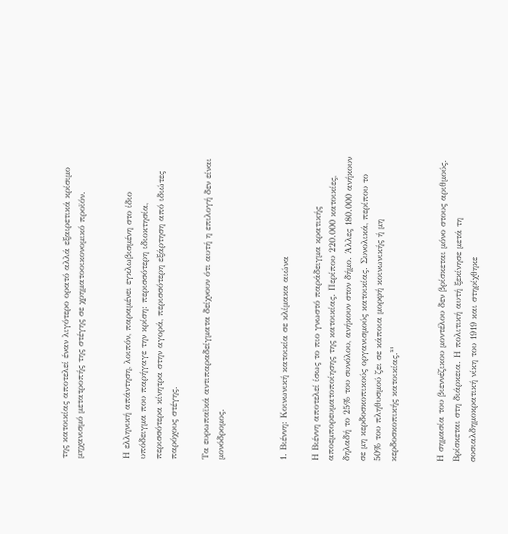της κατοικίας αποτελεί έναν λιγότερο ορατό αλλά εξαιρετικά κρίσιμο μηχανισμό μετατροπής της στέγης σε χρηματοοικονομικό προϊόν.


Η ελληνική απάντηση, λοιπόν, παραμένει εγκλωβισμένη στο ίδιο υπόδειγμα που παρήγαγε την κρίση: περισσότερη ιδιοκτησία, περισσότερα κίνητρα στην αγορά, περισσότερη εξάρτηση από ιδιώτες παρόχους στέγης.

Τα ευρωπαϊκά αντιπαραδείγματα δείχνουν ότι αυτή η επιλογή δεν είναι μονόδρομος.



1. Βιέννη: Κοινωνική κατοικία σε κλίμακα αιώνα

Η Βιέννη αποτελεί ίσως το πιο γνωστό παράδειγμα κρατικής αποεμπορευματοποίησης της κατοικίας. Περίπου 220.000 κατοικίες, δηλαδή το 25% του συνόλου, ανήκουν στον δήμο. Άλλες 180.000 ανήκουν σε μη κερδοσκοπικούς οργανισμούς κατοικίας. Συνολικά, περίπου το 50% του πληθυσμού ζει σε κάποια μορφή κοινωνικής ή μη κερδοσκοπικής κατοικίας.²¹


Η σημασία του βιεννέζικου μοντέλου δεν βρίσκεται μόνο στους αριθμούς. Βρίσκεται στη διάρκεια. Η πολιτική αυτή ξεκίνησε μετά τη σοσιαλδημοκρατική νίκη του 1919 και στηρίχθηκε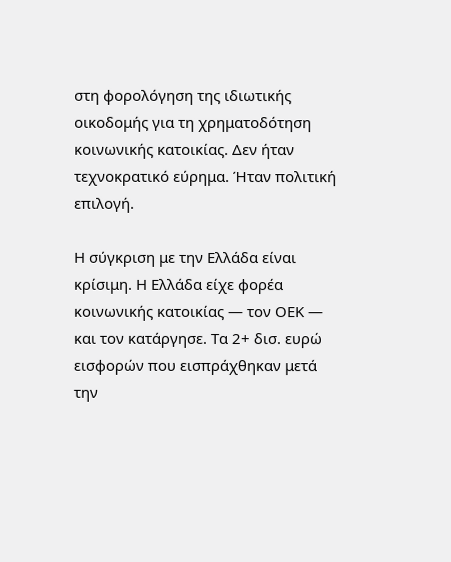στη φορολόγηση της ιδιωτικής οικοδομής για τη χρηματοδότηση κοινωνικής κατοικίας. Δεν ήταν τεχνοκρατικό εύρημα. Ήταν πολιτική επιλογή.

Η σύγκριση με την Ελλάδα είναι κρίσιμη. Η Ελλάδα είχε φορέα κοινωνικής κατοικίας — τον ΟΕΚ — και τον κατάργησε. Τα 2+ δισ. ευρώ εισφορών που εισπράχθηκαν μετά την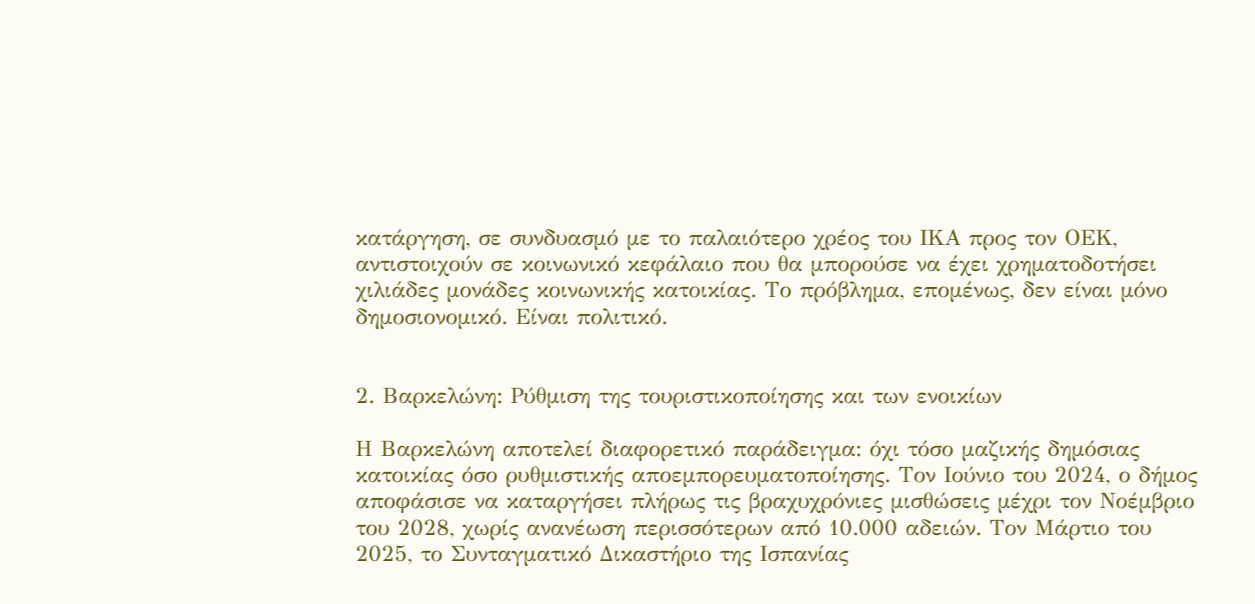κατάργηση, σε συνδυασμό με το παλαιότερο χρέος του ΙΚΑ προς τον ΟΕΚ, αντιστοιχούν σε κοινωνικό κεφάλαιο που θα μπορούσε να έχει χρηματοδοτήσει χιλιάδες μονάδες κοινωνικής κατοικίας. Το πρόβλημα, επομένως, δεν είναι μόνο δημοσιονομικό. Είναι πολιτικό.


2. Βαρκελώνη: Ρύθμιση της τουριστικοποίησης και των ενοικίων

Η Βαρκελώνη αποτελεί διαφορετικό παράδειγμα: όχι τόσο μαζικής δημόσιας κατοικίας όσο ρυθμιστικής αποεμπορευματοποίησης. Τον Ιούνιο του 2024, ο δήμος αποφάσισε να καταργήσει πλήρως τις βραχυχρόνιες μισθώσεις μέχρι τον Νοέμβριο του 2028, χωρίς ανανέωση περισσότερων από 10.000 αδειών. Τον Μάρτιο του 2025, το Συνταγματικό Δικαστήριο της Ισπανίας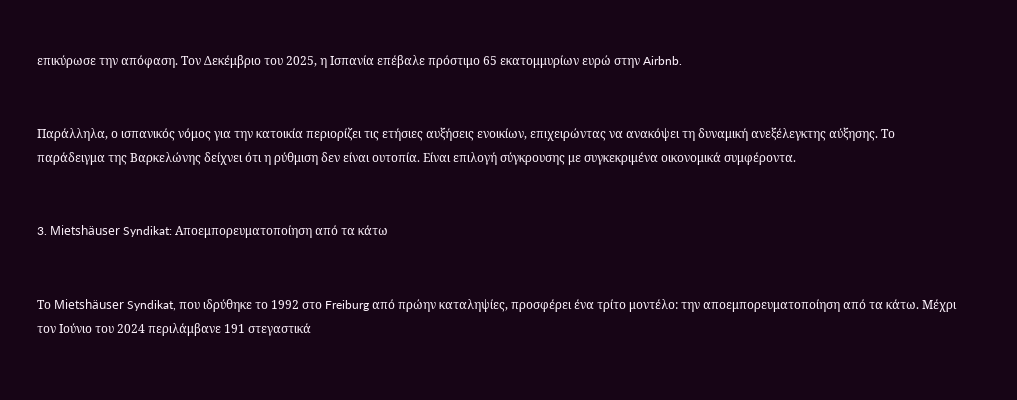επικύρωσε την απόφαση. Τον Δεκέμβριο του 2025, η Ισπανία επέβαλε πρόστιμο 65 εκατομμυρίων ευρώ στην Airbnb.


Παράλληλα, ο ισπανικός νόμος για την κατοικία περιορίζει τις ετήσιες αυξήσεις ενοικίων, επιχειρώντας να ανακόψει τη δυναμική ανεξέλεγκτης αύξησης. Το παράδειγμα της Βαρκελώνης δείχνει ότι η ρύθμιση δεν είναι ουτοπία. Είναι επιλογή σύγκρουσης με συγκεκριμένα οικονομικά συμφέροντα.


3. Mietshäuser Syndikat: Αποεμπορευματοποίηση από τα κάτω


Το Mietshäuser Syndikat, που ιδρύθηκε το 1992 στο Freiburg από πρώην καταληψίες, προσφέρει ένα τρίτο μοντέλο: την αποεμπορευματοποίηση από τα κάτω. Μέχρι τον Ιούνιο του 2024 περιλάμβανε 191 στεγαστικά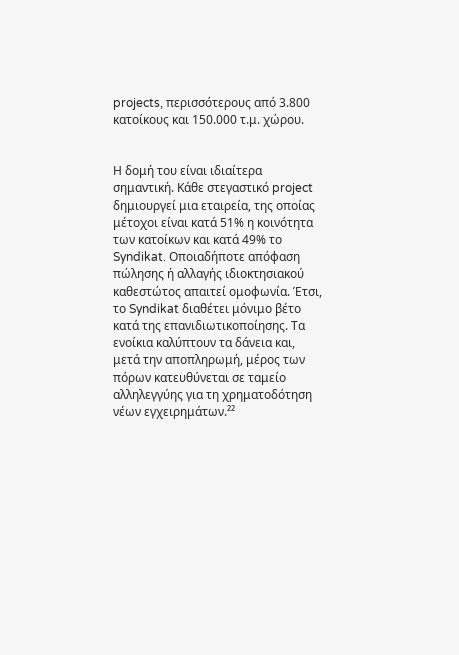projects, περισσότερους από 3.800 κατοίκους και 150.000 τ.μ. χώρου.


Η δομή του είναι ιδιαίτερα σημαντική. Κάθε στεγαστικό project δημιουργεί μια εταιρεία, της οποίας μέτοχοι είναι κατά 51% η κοινότητα των κατοίκων και κατά 49% το Syndikat. Οποιαδήποτε απόφαση πώλησης ή αλλαγής ιδιοκτησιακού καθεστώτος απαιτεί ομοφωνία. Έτσι, το Syndikat διαθέτει μόνιμο βέτο κατά της επανιδιωτικοποίησης. Τα ενοίκια καλύπτουν τα δάνεια και, μετά την αποπληρωμή, μέρος των πόρων κατευθύνεται σε ταμείο αλληλεγγύης για τη χρηματοδότηση νέων εγχειρημάτων.²²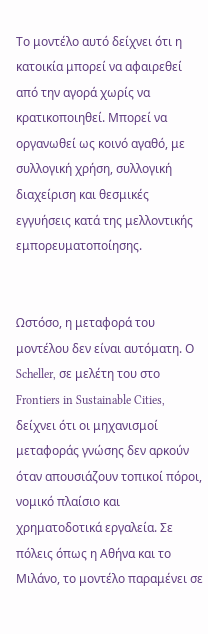Το μοντέλο αυτό δείχνει ότι η κατοικία μπορεί να αφαιρεθεί από την αγορά χωρίς να κρατικοποιηθεί. Μπορεί να οργανωθεί ως κοινό αγαθό, με συλλογική χρήση, συλλογική διαχείριση και θεσμικές εγγυήσεις κατά της μελλοντικής εμπορευματοποίησης.


Ωστόσο, η μεταφορά του μοντέλου δεν είναι αυτόματη. Ο Scheller, σε μελέτη του στο Frontiers in Sustainable Cities, δείχνει ότι οι μηχανισμοί μεταφοράς γνώσης δεν αρκούν όταν απουσιάζουν τοπικοί πόροι, νομικό πλαίσιο και χρηματοδοτικά εργαλεία. Σε πόλεις όπως η Αθήνα και το Μιλάνο, το μοντέλο παραμένει σε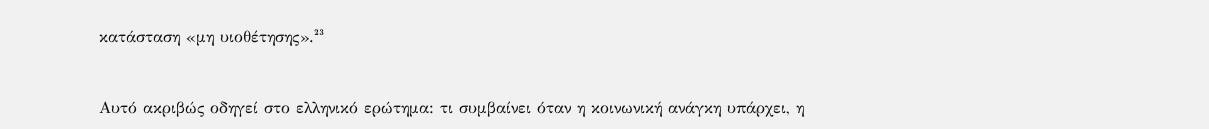κατάσταση «μη υιοθέτησης».²³


Αυτό ακριβώς οδηγεί στο ελληνικό ερώτημα: τι συμβαίνει όταν η κοινωνική ανάγκη υπάρχει, η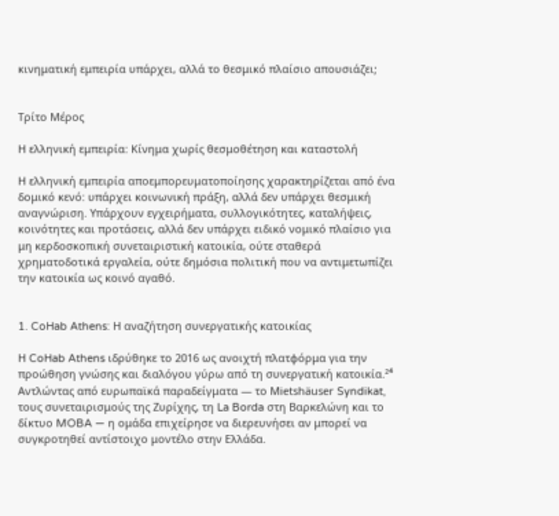κινηματική εμπειρία υπάρχει, αλλά το θεσμικό πλαίσιο απουσιάζει;


Τρίτο Μέρος

Η ελληνική εμπειρία: Κίνημα χωρίς θεσμοθέτηση και καταστολή

Η ελληνική εμπειρία αποεμπορευματοποίησης χαρακτηρίζεται από ένα δομικό κενό: υπάρχει κοινωνική πράξη, αλλά δεν υπάρχει θεσμική αναγνώριση. Υπάρχουν εγχειρήματα, συλλογικότητες, καταλήψεις, κοινότητες και προτάσεις, αλλά δεν υπάρχει ειδικό νομικό πλαίσιο για μη κερδοσκοπική συνεταιριστική κατοικία, ούτε σταθερά χρηματοδοτικά εργαλεία, ούτε δημόσια πολιτική που να αντιμετωπίζει την κατοικία ως κοινό αγαθό.


1. CoHab Athens: Η αναζήτηση συνεργατικής κατοικίας

Η CoHab Athens ιδρύθηκε το 2016 ως ανοιχτή πλατφόρμα για την προώθηση γνώσης και διαλόγου γύρω από τη συνεργατική κατοικία.²⁴ Αντλώντας από ευρωπαϊκά παραδείγματα — το Mietshäuser Syndikat, τους συνεταιρισμούς της Ζυρίχης, τη La Borda στη Βαρκελώνη και το δίκτυο MOBA — η ομάδα επιχείρησε να διερευνήσει αν μπορεί να συγκροτηθεί αντίστοιχο μοντέλο στην Ελλάδα.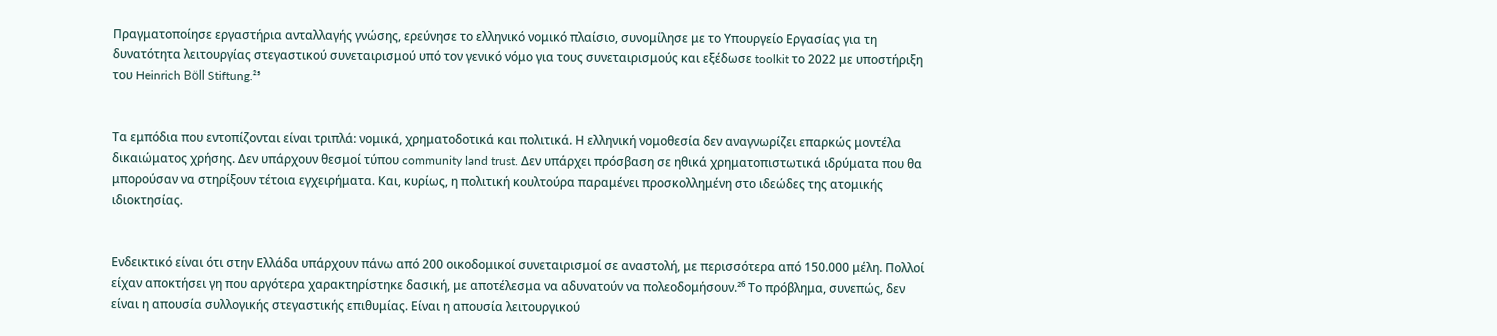Πραγματοποίησε εργαστήρια ανταλλαγής γνώσης, ερεύνησε το ελληνικό νομικό πλαίσιο, συνομίλησε με το Υπουργείο Εργασίας για τη δυνατότητα λειτουργίας στεγαστικού συνεταιρισμού υπό τον γενικό νόμο για τους συνεταιρισμούς και εξέδωσε toolkit το 2022 με υποστήριξη του Heinrich Böll Stiftung.²⁵


Τα εμπόδια που εντοπίζονται είναι τριπλά: νομικά, χρηματοδοτικά και πολιτικά. Η ελληνική νομοθεσία δεν αναγνωρίζει επαρκώς μοντέλα δικαιώματος χρήσης. Δεν υπάρχουν θεσμοί τύπου community land trust. Δεν υπάρχει πρόσβαση σε ηθικά χρηματοπιστωτικά ιδρύματα που θα μπορούσαν να στηρίξουν τέτοια εγχειρήματα. Και, κυρίως, η πολιτική κουλτούρα παραμένει προσκολλημένη στο ιδεώδες της ατομικής ιδιοκτησίας.


Ενδεικτικό είναι ότι στην Ελλάδα υπάρχουν πάνω από 200 οικοδομικοί συνεταιρισμοί σε αναστολή, με περισσότερα από 150.000 μέλη. Πολλοί είχαν αποκτήσει γη που αργότερα χαρακτηρίστηκε δασική, με αποτέλεσμα να αδυνατούν να πολεοδομήσουν.²⁶ Το πρόβλημα, συνεπώς, δεν είναι η απουσία συλλογικής στεγαστικής επιθυμίας. Είναι η απουσία λειτουργικού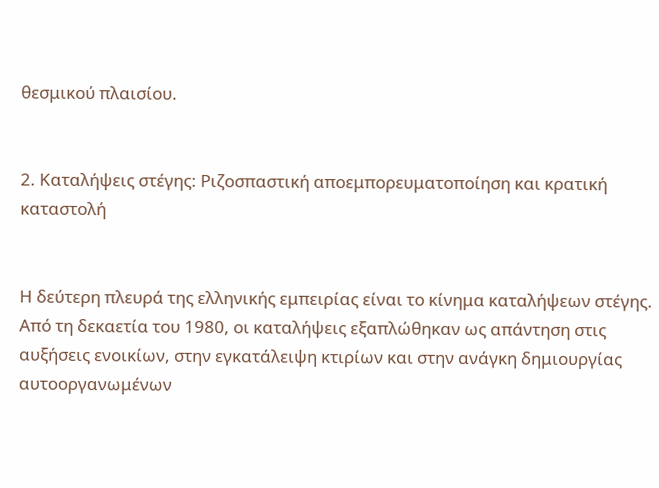θεσμικού πλαισίου.


2. Καταλήψεις στέγης: Ριζοσπαστική αποεμπορευματοποίηση και κρατική καταστολή


Η δεύτερη πλευρά της ελληνικής εμπειρίας είναι το κίνημα καταλήψεων στέγης. Από τη δεκαετία του 1980, οι καταλήψεις εξαπλώθηκαν ως απάντηση στις αυξήσεις ενοικίων, στην εγκατάλειψη κτιρίων και στην ανάγκη δημιουργίας αυτοοργανωμένων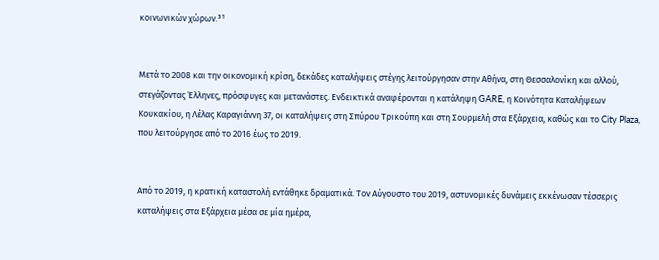κοινωνικών χώρων.³¹


Μετά το 2008 και την οικονομική κρίση, δεκάδες καταλήψεις στέγης λειτούργησαν στην Αθήνα, στη Θεσσαλονίκη και αλλού, στεγάζοντας Έλληνες, πρόσφυγες και μετανάστες. Ενδεικτικά αναφέρονται η κατάληψη GARE, η Κοινότητα Καταλήψεων Κουκακίου, η Λέλας Καραγιάννη 37, οι καταλήψεις στη Σπύρου Τρικούπη και στη Σουρμελή στα Εξάρχεια, καθώς και το City Plaza, που λειτούργησε από το 2016 έως το 2019.


Από το 2019, η κρατική καταστολή εντάθηκε δραματικά. Τον Αύγουστο του 2019, αστυνομικές δυνάμεις εκκένωσαν τέσσερις καταλήψεις στα Εξάρχεια μέσα σε μία ημέρα,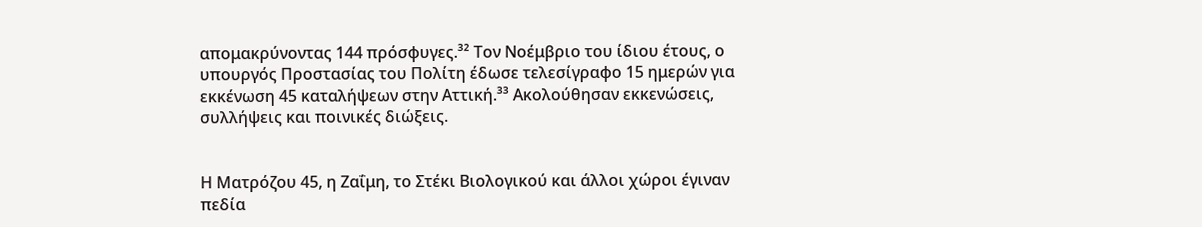απομακρύνοντας 144 πρόσφυγες.³² Τον Νοέμβριο του ίδιου έτους, ο υπουργός Προστασίας του Πολίτη έδωσε τελεσίγραφο 15 ημερών για εκκένωση 45 καταλήψεων στην Αττική.³³ Ακολούθησαν εκκενώσεις, συλλήψεις και ποινικές διώξεις.


Η Ματρόζου 45, η Ζαΐμη, το Στέκι Βιολογικού και άλλοι χώροι έγιναν πεδία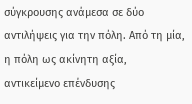σύγκρουσης ανάμεσα σε δύο αντιλήψεις για την πόλη. Από τη μία, η πόλη ως ακίνητη αξία, αντικείμενο επένδυσης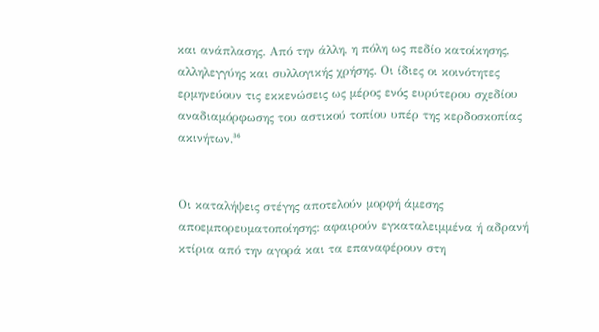και ανάπλασης. Από την άλλη, η πόλη ως πεδίο κατοίκησης, αλληλεγγύης και συλλογικής χρήσης. Οι ίδιες οι κοινότητες ερμηνεύουν τις εκκενώσεις ως μέρος ενός ευρύτερου σχεδίου αναδιαμόρφωσης του αστικού τοπίου υπέρ της κερδοσκοπίας ακινήτων.³⁶


Οι καταλήψεις στέγης αποτελούν μορφή άμεσης αποεμπορευματοποίησης: αφαιρούν εγκαταλειμμένα ή αδρανή κτίρια από την αγορά και τα επαναφέρουν στη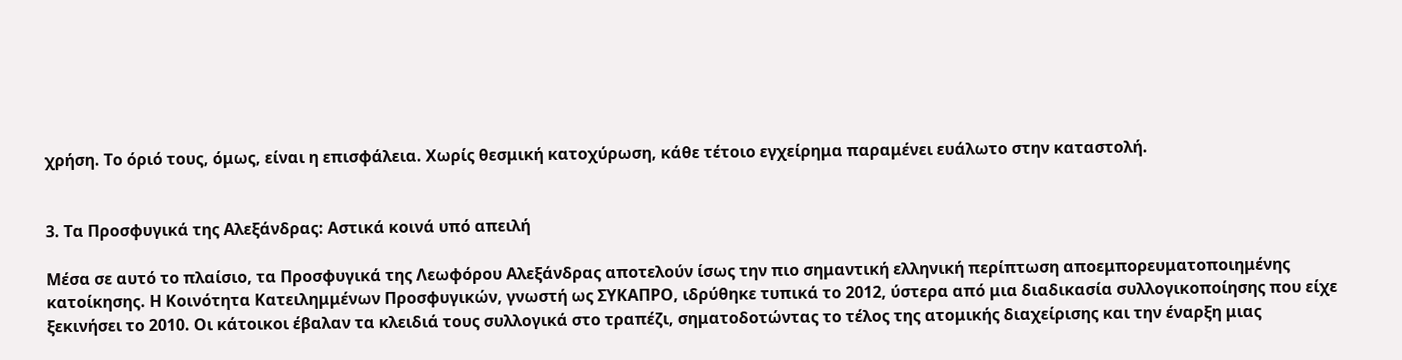χρήση. Το όριό τους, όμως, είναι η επισφάλεια. Χωρίς θεσμική κατοχύρωση, κάθε τέτοιο εγχείρημα παραμένει ευάλωτο στην καταστολή.


3. Τα Προσφυγικά της Αλεξάνδρας: Αστικά κοινά υπό απειλή

Μέσα σε αυτό το πλαίσιο, τα Προσφυγικά της Λεωφόρου Αλεξάνδρας αποτελούν ίσως την πιο σημαντική ελληνική περίπτωση αποεμπορευματοποιημένης κατοίκησης. Η Κοινότητα Κατειλημμένων Προσφυγικών, γνωστή ως ΣΥΚΑΠΡΟ, ιδρύθηκε τυπικά το 2012, ύστερα από μια διαδικασία συλλογικοποίησης που είχε ξεκινήσει το 2010. Οι κάτοικοι έβαλαν τα κλειδιά τους συλλογικά στο τραπέζι, σηματοδοτώντας το τέλος της ατομικής διαχείρισης και την έναρξη μιας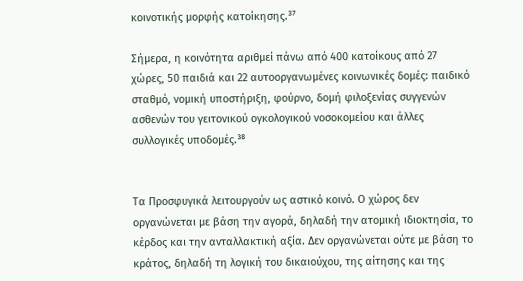κοινοτικής μορφής κατοίκησης.³⁷

Σήμερα, η κοινότητα αριθμεί πάνω από 400 κατοίκους από 27 χώρες, 50 παιδιά και 22 αυτοοργανωμένες κοινωνικές δομές: παιδικό σταθμό, νομική υποστήριξη, φούρνο, δομή φιλοξενίας συγγενών ασθενών του γειτονικού ογκολογικού νοσοκομείου και άλλες συλλογικές υποδομές.³⁸


Τα Προσφυγικά λειτουργούν ως αστικό κοινό. Ο χώρος δεν οργανώνεται με βάση την αγορά, δηλαδή την ατομική ιδιοκτησία, το κέρδος και την ανταλλακτική αξία. Δεν οργανώνεται ούτε με βάση το κράτος, δηλαδή τη λογική του δικαιούχου, της αίτησης και της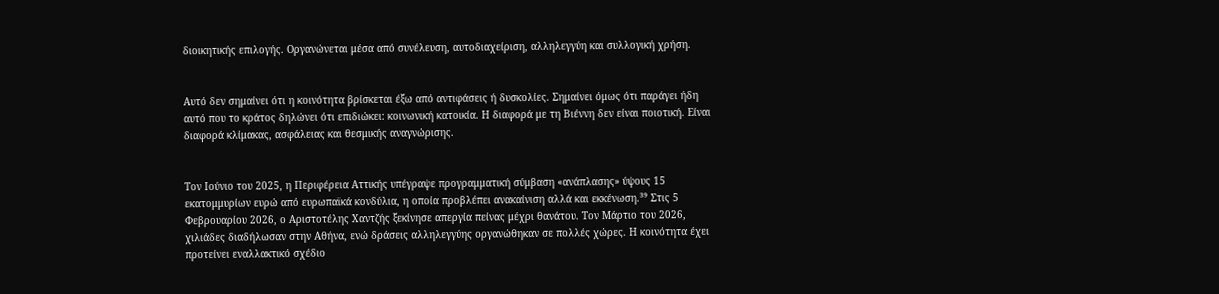διοικητικής επιλογής. Οργανώνεται μέσα από συνέλευση, αυτοδιαχείριση, αλληλεγγύη και συλλογική χρήση.


Αυτό δεν σημαίνει ότι η κοινότητα βρίσκεται έξω από αντιφάσεις ή δυσκολίες. Σημαίνει όμως ότι παράγει ήδη αυτό που το κράτος δηλώνει ότι επιδιώκει: κοινωνική κατοικία. Η διαφορά με τη Βιέννη δεν είναι ποιοτική. Είναι διαφορά κλίμακας, ασφάλειας και θεσμικής αναγνώρισης.


Τον Ιούνιο του 2025, η Περιφέρεια Αττικής υπέγραψε προγραμματική σύμβαση «ανάπλασης» ύψους 15 εκατομμυρίων ευρώ από ευρωπαϊκά κονδύλια, η οποία προβλέπει ανακαίνιση αλλά και εκκένωση.³⁹ Στις 5 Φεβρουαρίου 2026, ο Αριστοτέλης Χαντζής ξεκίνησε απεργία πείνας μέχρι θανάτου. Τον Μάρτιο του 2026, χιλιάδες διαδήλωσαν στην Αθήνα, ενώ δράσεις αλληλεγγύης οργανώθηκαν σε πολλές χώρες. Η κοινότητα έχει προτείνει εναλλακτικό σχέδιο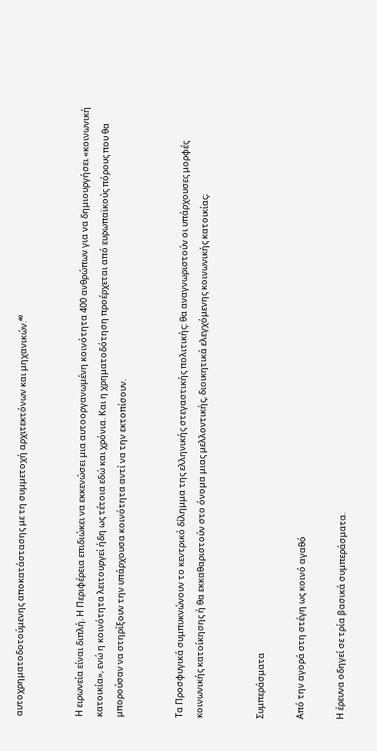αυτοχρηματοδοτούμενης αποκατάστασης με τη συμμετοχή αρχιτεκτόνων και μηχανικών.⁴⁰


Η ειρωνεία είναι διπλή. Η Περιφέρεια επιδιώκει να εκκενώσει μια αυτοοργανωμένη κοινότητα 400 ανθρώπων για να δημιουργήσει «κοινωνική κατοικία», ενώ η κοινότητα λειτουργεί ήδη ως τέτοια εδώ και χρόνια. Και η χρηματοδότηση προέρχεται από ευρωπαϊκούς πόρους που θα μπορούσαν να στηρίξουν την υπάρχουσα κοινότητα αντί να την εκτοπίσουν.


Τα Προσφυγικά συμπυκνώνουν το κεντρικό δίλημμα της ελληνικής στεγαστικής πολιτικής: θα αναγνωριστούν οι υπάρχουσες μορφές κοινωνικής κατοίκησης ή θα εκκαθαριστούν στο όνομα μιας μελλοντικής, διοικητικά ελεγχόμενης κοινωνικής κατοικίας;


Συμπεράσματα

Από την αγορά στη στέγη ως κοινό αγαθό

Η έρευνα οδηγεί σε τρία βασικά συμπεράσματα.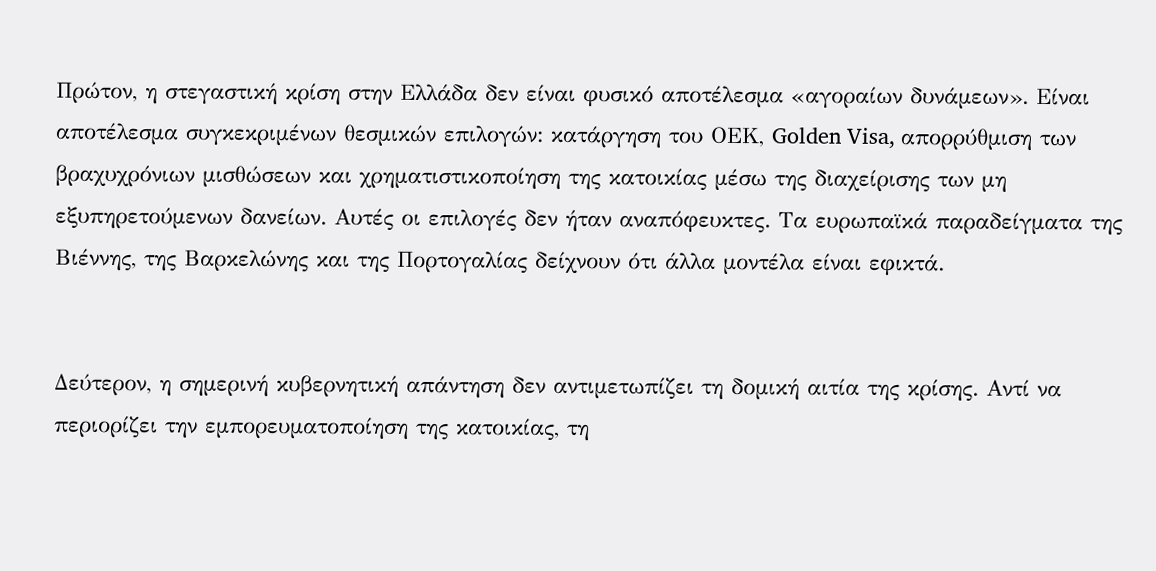Πρώτον, η στεγαστική κρίση στην Ελλάδα δεν είναι φυσικό αποτέλεσμα «αγοραίων δυνάμεων». Είναι αποτέλεσμα συγκεκριμένων θεσμικών επιλογών: κατάργηση του ΟΕΚ, Golden Visa, απορρύθμιση των βραχυχρόνιων μισθώσεων και χρηματιστικοποίηση της κατοικίας μέσω της διαχείρισης των μη εξυπηρετούμενων δανείων. Αυτές οι επιλογές δεν ήταν αναπόφευκτες. Τα ευρωπαϊκά παραδείγματα της Βιέννης, της Βαρκελώνης και της Πορτογαλίας δείχνουν ότι άλλα μοντέλα είναι εφικτά.


Δεύτερον, η σημερινή κυβερνητική απάντηση δεν αντιμετωπίζει τη δομική αιτία της κρίσης. Αντί να περιορίζει την εμπορευματοποίηση της κατοικίας, τη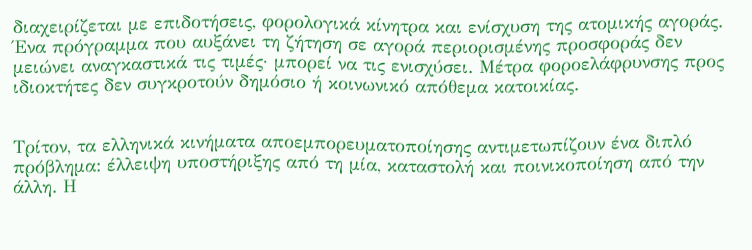διαχειρίζεται με επιδοτήσεις, φορολογικά κίνητρα και ενίσχυση της ατομικής αγοράς. Ένα πρόγραμμα που αυξάνει τη ζήτηση σε αγορά περιορισμένης προσφοράς δεν μειώνει αναγκαστικά τις τιμές· μπορεί να τις ενισχύσει. Μέτρα φοροελάφρυνσης προς ιδιοκτήτες δεν συγκροτούν δημόσιο ή κοινωνικό απόθεμα κατοικίας.


Τρίτον, τα ελληνικά κινήματα αποεμπορευματοποίησης αντιμετωπίζουν ένα διπλό πρόβλημα: έλλειψη υποστήριξης από τη μία, καταστολή και ποινικοποίηση από την άλλη. Η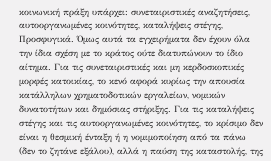κοινωνική πράξη υπάρχει: συνεταιριστικές αναζητήσεις, αυτοοργανωμένες κοινότητες, καταλήψεις στέγης, Προσφυγικά. Όμως αυτά τα εγχειρήματα δεν έχουν όλα την ίδια σχέση με το κράτος ούτε διατυπώνουν το ίδιο αίτημα. Για τις συνεταιριστικές και μη κερδοσκοπικές μορφές κατοικίας, το κενό αφορά κυρίως την απουσία κατάλληλων χρηματοδοτικών εργαλείων, νομικών δυνατοτήτων και δημόσιας στήριξης. Για τις καταλήψεις στέγης και τις αυτοοργανωμένες κοινότητες, το κρίσιμο δεν είναι η θεσμική ένταξη ή η νομιμοποίηση από τα πάνω (δεν το ζητάνε εξάλου), αλλά η παύση της καταστολής, της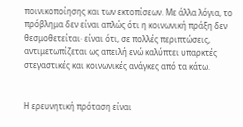ποινικοποίησης και των εκτοπίσεων. Με άλλα λόγια, το πρόβλημα δεν είναι απλώς ότι η κοινωνική πράξη δεν θεσμοθετείται· είναι ότι, σε πολλές περιπτώσεις, αντιμετωπίζεται ως απειλή ενώ καλύπτει υπαρκτές στεγαστικές και κοινωνικές ανάγκες από τα κάτω.


Η ερευνητική πρόταση είναι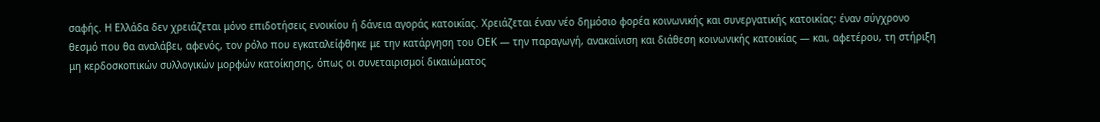σαφής. Η Ελλάδα δεν χρειάζεται μόνο επιδοτήσεις ενοικίου ή δάνεια αγοράς κατοικίας. Χρειάζεται έναν νέο δημόσιο φορέα κοινωνικής και συνεργατικής κατοικίας: έναν σύγχρονο θεσμό που θα αναλάβει, αφενός, τον ρόλο που εγκαταλείφθηκε με την κατάργηση του ΟΕΚ — την παραγωγή, ανακαίνιση και διάθεση κοινωνικής κατοικίας — και, αφετέρου, τη στήριξη μη κερδοσκοπικών συλλογικών μορφών κατοίκησης, όπως οι συνεταιρισμοί δικαιώματος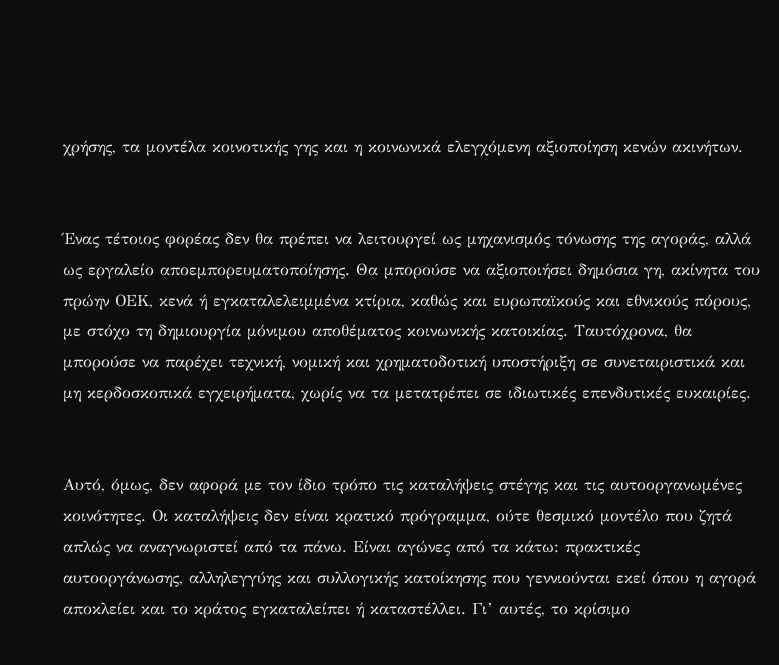χρήσης, τα μοντέλα κοινοτικής γης και η κοινωνικά ελεγχόμενη αξιοποίηση κενών ακινήτων.


Ένας τέτοιος φορέας δεν θα πρέπει να λειτουργεί ως μηχανισμός τόνωσης της αγοράς, αλλά ως εργαλείο αποεμπορευματοποίησης. Θα μπορούσε να αξιοποιήσει δημόσια γη, ακίνητα του πρώην ΟΕΚ, κενά ή εγκαταλελειμμένα κτίρια, καθώς και ευρωπαϊκούς και εθνικούς πόρους, με στόχο τη δημιουργία μόνιμου αποθέματος κοινωνικής κατοικίας. Ταυτόχρονα, θα μπορούσε να παρέχει τεχνική, νομική και χρηματοδοτική υποστήριξη σε συνεταιριστικά και μη κερδοσκοπικά εγχειρήματα, χωρίς να τα μετατρέπει σε ιδιωτικές επενδυτικές ευκαιρίες.


Αυτό, όμως, δεν αφορά με τον ίδιο τρόπο τις καταλήψεις στέγης και τις αυτοοργανωμένες κοινότητες. Οι καταλήψεις δεν είναι κρατικό πρόγραμμα, ούτε θεσμικό μοντέλο που ζητά απλώς να αναγνωριστεί από τα πάνω. Είναι αγώνες από τα κάτω: πρακτικές αυτοοργάνωσης, αλληλεγγύης και συλλογικής κατοίκησης που γεννιούνται εκεί όπου η αγορά αποκλείει και το κράτος εγκαταλείπει ή καταστέλλει. Γι’ αυτές, το κρίσιμο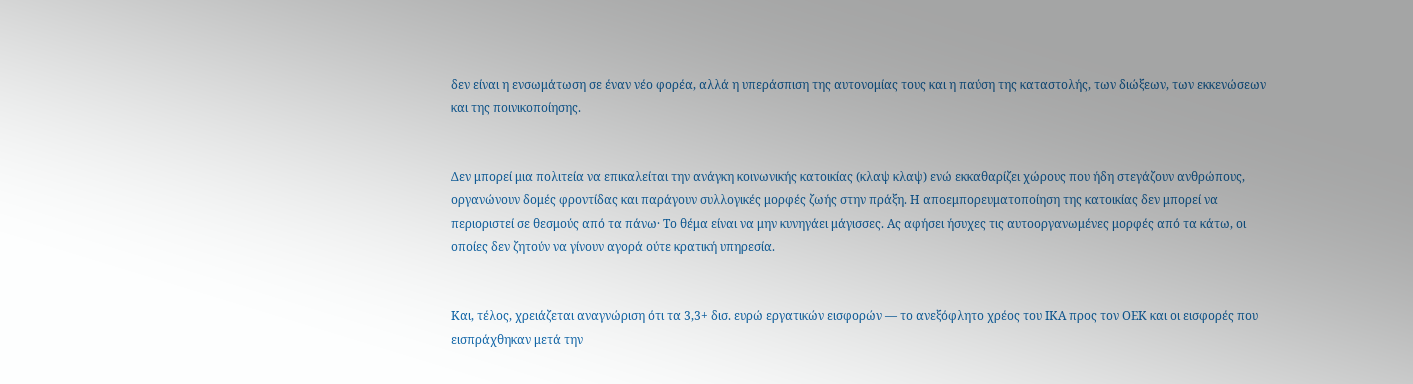δεν είναι η ενσωμάτωση σε έναν νέο φορέα, αλλά η υπεράσπιση της αυτονομίας τους και η παύση της καταστολής, των διώξεων, των εκκενώσεων και της ποινικοποίησης.


Δεν μπορεί μια πολιτεία να επικαλείται την ανάγκη κοινωνικής κατοικίας (κλαψ κλαψ) ενώ εκκαθαρίζει χώρους που ήδη στεγάζουν ανθρώπους, οργανώνουν δομές φροντίδας και παράγουν συλλογικές μορφές ζωής στην πράξη. Η αποεμπορευματοποίηση της κατοικίας δεν μπορεί να περιοριστεί σε θεσμούς από τα πάνω· Το θέμα είναι να μην κυνηγάει μάγισσες. Ας αφήσει ήσυχες τις αυτοοργανωμένες μορφές από τα κάτω, οι οποίες δεν ζητούν να γίνουν αγορά ούτε κρατική υπηρεσία.


Και, τέλος, χρειάζεται αναγνώριση ότι τα 3,3+ δισ. ευρώ εργατικών εισφορών — το ανεξόφλητο χρέος του ΙΚΑ προς τον ΟΕΚ και οι εισφορές που εισπράχθηκαν μετά την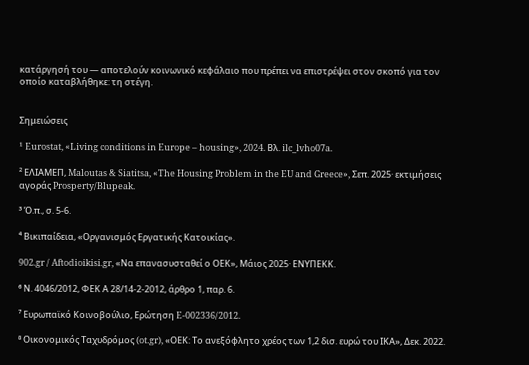κατάργησή του — αποτελούν κοινωνικό κεφάλαιο που πρέπει να επιστρέψει στον σκοπό για τον οποίο καταβλήθηκε: τη στέγη.


Σημειώσεις

¹ Eurostat, «Living conditions in Europe – housing», 2024. Βλ. ilc_lvho07a.

² ΕΛΙΑΜΕΠ, Maloutas & Siatitsa, «The Housing Problem in the EU and Greece», Σεπ. 2025· εκτιμήσεις αγοράς Prosperty/Blupeak.

³ Ό.π., σ. 5-6.

⁴ Βικιπαίδεια, «Οργανισμός Εργατικής Κατοικίας».

902.gr / Aftodioikisi.gr, «Να επανασυσταθεί ο ΟΕΚ», Μάιος 2025· ΕΝΥΠΕΚΚ.

⁶ Ν. 4046/2012, ΦΕΚ Α 28/14-2-2012, άρθρο 1, παρ. 6.

⁷ Ευρωπαϊκό Κοινοβούλιο, Ερώτηση E-002336/2012.

⁸ Οικονομικός Ταχυδρόμος (ot.gr), «ΟΕΚ: Το ανεξόφλητο χρέος των 1,2 δισ. ευρώ του ΙΚΑ», Δεκ. 2022.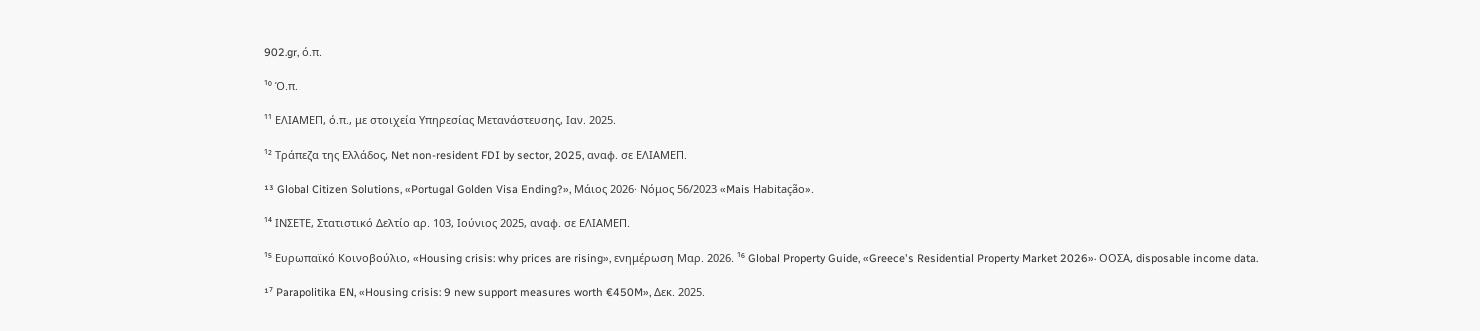902.gr, ό.π.

¹⁰ Ό.π.

¹¹ ΕΛΙΑΜΕΠ, ό.π., με στοιχεία Υπηρεσίας Μετανάστευσης, Ιαν. 2025.

¹² Τράπεζα της Ελλάδος, Net non-resident FDI by sector, 2025, αναφ. σε ΕΛΙΑΜΕΠ.

¹³ Global Citizen Solutions, «Portugal Golden Visa Ending?», Μάιος 2026· Νόμος 56/2023 «Mais Habitação».

¹⁴ ΙΝΣΕΤΕ, Στατιστικό Δελτίο αρ. 103, Ιούνιος 2025, αναφ. σε ΕΛΙΑΜΕΠ.

¹⁵ Ευρωπαϊκό Κοινοβούλιο, «Housing crisis: why prices are rising», ενημέρωση Μαρ. 2026. ¹⁶ Global Property Guide, «Greece's Residential Property Market 2026»· ΟΟΣΑ, disposable income data.

¹⁷ Parapolitika EN, «Housing crisis: 9 new support measures worth €450M», Δεκ. 2025.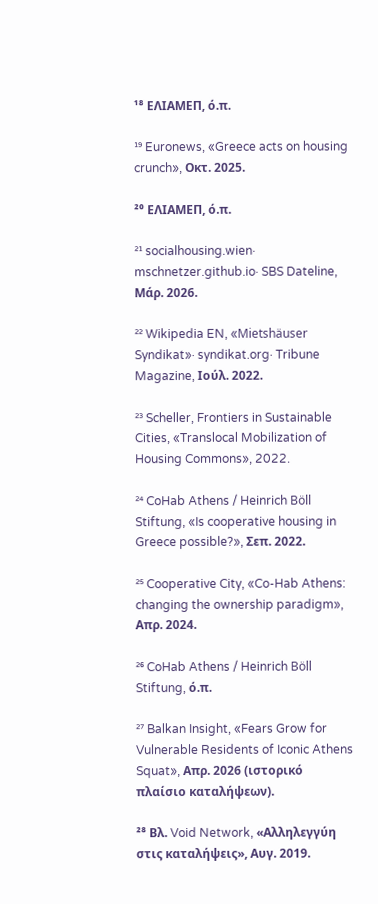¹⁸ ΕΛΙΑΜΕΠ, ό.π.

¹⁹ Euronews, «Greece acts on housing crunch», Οκτ. 2025.

²⁰ ΕΛΙΑΜΕΠ, ό.π.

²¹ socialhousing.wien· mschnetzer.github.io· SBS Dateline, Μάρ. 2026.

²² Wikipedia EN, «Mietshäuser Syndikat»· syndikat.org· Tribune Magazine, Ιούλ. 2022.

²³ Scheller, Frontiers in Sustainable Cities, «Translocal Mobilization of Housing Commons», 2022.

²⁴ CoHab Athens / Heinrich Böll Stiftung, «Is cooperative housing in Greece possible?», Σεπ. 2022.

²⁵ Cooperative City, «Co-Hab Athens: changing the ownership paradigm», Απρ. 2024.

²⁶ CoHab Athens / Heinrich Böll Stiftung, ό.π.

²⁷ Balkan Insight, «Fears Grow for Vulnerable Residents of Iconic Athens Squat», Απρ. 2026 (ιστορικό πλαίσιο καταλήψεων).

²⁸ Βλ. Void Network, «Αλληλεγγύη στις καταλήψεις», Αυγ. 2019.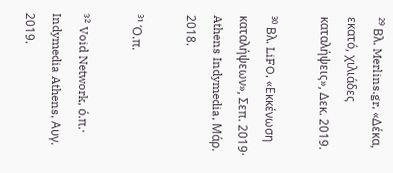²⁹ Βλ. Merlins.gr, «Δέκα, εκατό, χιλιάδες καταλήψεις», Δεκ. 2019.

³⁰ Βλ. LiFO, «Εκκένωση καταλήψεων», Σεπ. 2019· Athens Indymedia, Μάρ. 2018.

³¹ Ό.π.

³² Void Network, ό.π.· Indymedia Athens, Αυγ. 2019.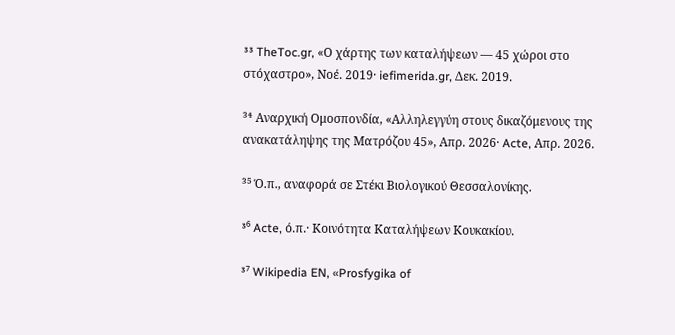³³ TheToc.gr, «Ο χάρτης των καταλήψεων — 45 χώροι στο στόχαστρο», Νοέ. 2019· iefimerida.gr, Δεκ. 2019.

³⁴ Αναρχική Ομοσπονδία, «Αλληλεγγύη στους δικαζόμενους της ανακατάληψης της Ματρόζου 45», Απρ. 2026· Acte, Απρ. 2026.

³⁵ Ό.π., αναφορά σε Στέκι Βιολογικού Θεσσαλονίκης.

³⁶ Acte, ό.π.· Κοινότητα Καταλήψεων Κουκακίου.

³⁷ Wikipedia EN, «Prosfygika of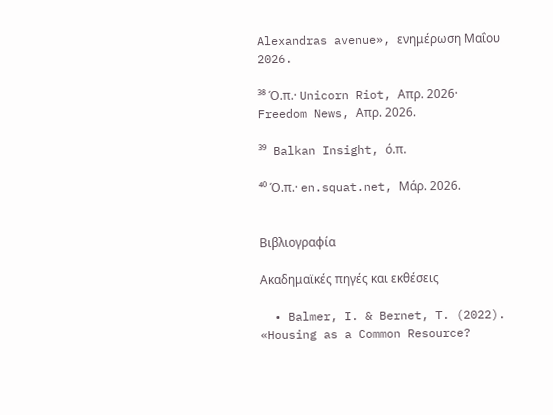Alexandras avenue», ενημέρωση Μαΐου 2026.

³⁸ Ό.π.· Unicorn Riot, Απρ. 2026· Freedom News, Απρ. 2026.

³⁹ Balkan Insight, ό.π.

⁴⁰ Ό.π.· en.squat.net, Μάρ. 2026.


Βιβλιογραφία

Ακαδημαϊκές πηγές και εκθέσεις

  • Balmer, I. & Bernet, T. (2022). «Housing as a Common Resource?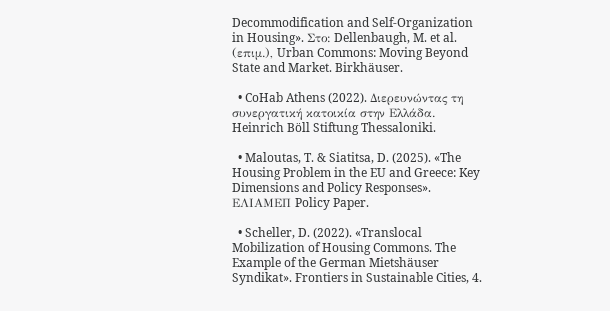Decommodification and Self-Organization in Housing». Στο: Dellenbaugh, M. et al. (επιμ.), Urban Commons: Moving Beyond State and Market. Birkhäuser.

  • CoHab Athens (2022). Διερευνώντας τη συνεργατική κατοικία στην Ελλάδα. Heinrich Böll Stiftung Thessaloniki.

  • Maloutas, T. & Siatitsa, D. (2025). «The Housing Problem in the EU and Greece: Key Dimensions and Policy Responses». ΕΛΙΑΜΕΠ Policy Paper.

  • Scheller, D. (2022). «Translocal Mobilization of Housing Commons. The Example of the German Mietshäuser Syndikat». Frontiers in Sustainable Cities, 4.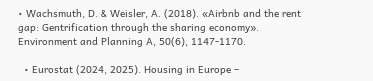• Wachsmuth, D. & Weisler, A. (2018). «Airbnb and the rent gap: Gentrification through the sharing economy». Environment and Planning A, 50(6), 1147-1170.

  • Eurostat (2024, 2025). Housing in Europe –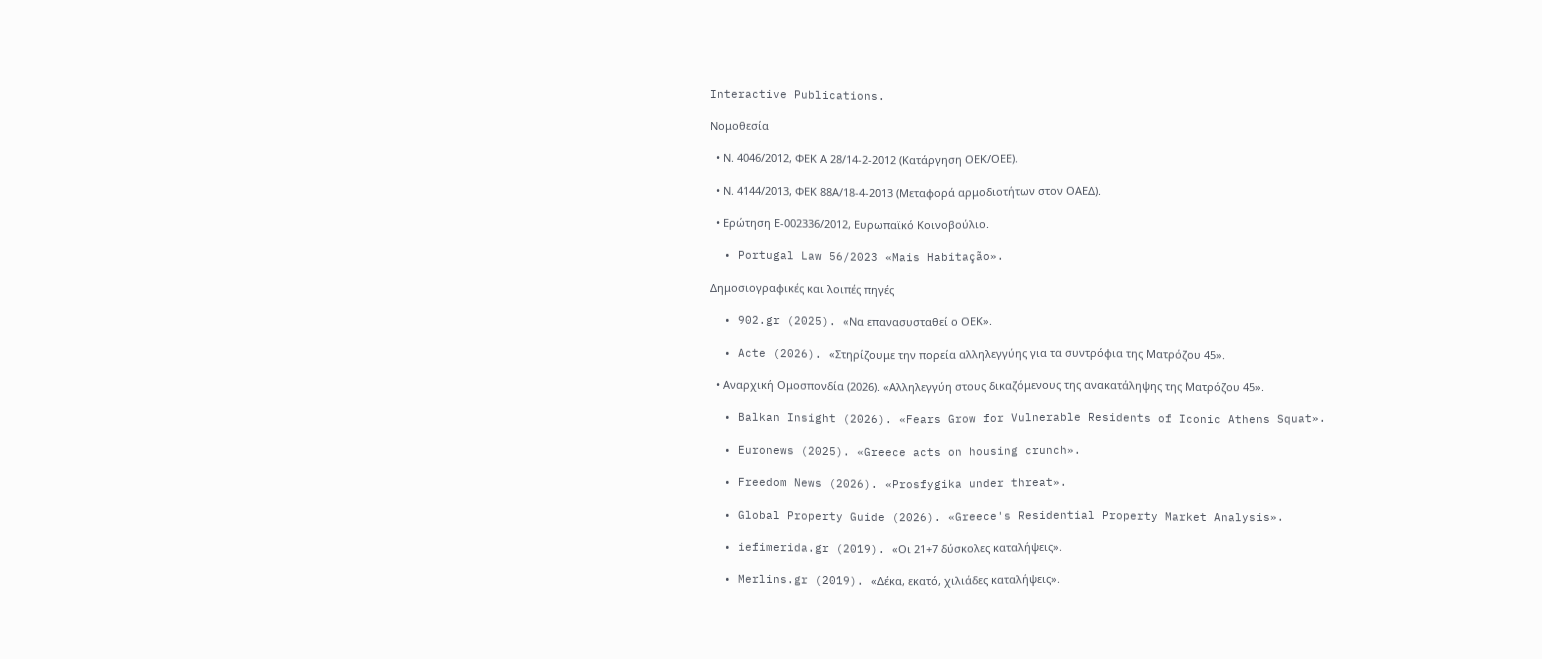Interactive Publications.

Νομοθεσία

  • Ν. 4046/2012, ΦΕΚ Α 28/14-2-2012 (Κατάργηση ΟΕΚ/ΟΕΕ).

  • Ν. 4144/2013, ΦΕΚ 88Α/18-4-2013 (Μεταφορά αρμοδιοτήτων στον ΟΑΕΔ).

  • Ερώτηση Ε-002336/2012, Ευρωπαϊκό Κοινοβούλιο.

  • Portugal Law 56/2023 «Mais Habitação».

Δημοσιογραφικές και λοιπές πηγές

  • 902.gr (2025). «Να επανασυσταθεί ο ΟΕΚ».

  • Acte (2026). «Στηρίζουμε την πορεία αλληλεγγύης για τα συντρόφια της Ματρόζου 45».

  • Αναρχική Ομοσπονδία (2026). «Αλληλεγγύη στους δικαζόμενους της ανακατάληψης της Ματρόζου 45».

  • Balkan Insight (2026). «Fears Grow for Vulnerable Residents of Iconic Athens Squat».

  • Euronews (2025). «Greece acts on housing crunch».

  • Freedom News (2026). «Prosfygika under threat».

  • Global Property Guide (2026). «Greece's Residential Property Market Analysis».

  • iefimerida.gr (2019). «Οι 21+7 δύσκολες καταλήψεις».

  • Merlins.gr (2019). «Δέκα, εκατό, χιλιάδες καταλήψεις».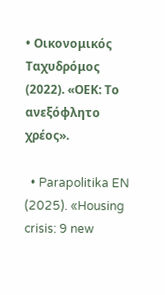• Οικονομικός Ταχυδρόμος (2022). «ΟΕΚ: Το ανεξόφλητο χρέος».

  • Parapolitika EN (2025). «Housing crisis: 9 new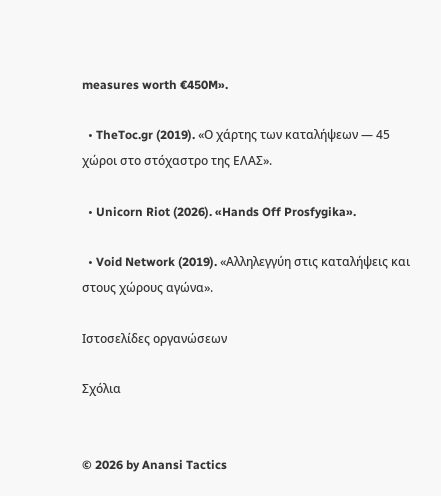measures worth €450M».

  • TheToc.gr (2019). «Ο χάρτης των καταλήψεων — 45 χώροι στο στόχαστρο της ΕΛΑΣ».

  • Unicorn Riot (2026). «Hands Off Prosfygika».

  • Void Network (2019). «Αλληλεγγύη στις καταλήψεις και στους χώρους αγώνα».

Ιστοσελίδες οργανώσεων

Σχόλια


© 2026 by Anansi Tactics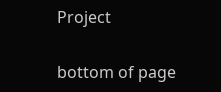Project

bottom of page